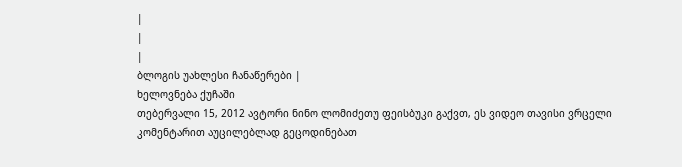|
|
|
ბლოგის უახლესი ჩანაწერები |
ხელოვნება ქუჩაში
თებერვალი 15, 2012 ავტორი ნინო ლომიძეთუ ფეისბუკი გაქვთ, ეს ვიდეო თავისი ვრცელი კომენტარით აუცილებლად გეცოდინებათ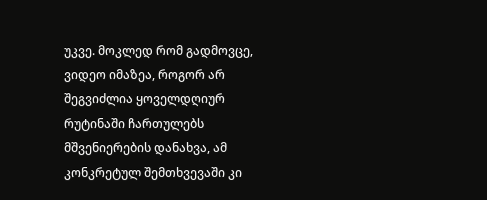უკვე. მოკლედ რომ გადმოვცე, ვიდეო იმაზეა, როგორ არ შეგვიძლია ყოველდღიურ რუტინაში ჩართულებს მშვენიერების დანახვა, ამ კონკრეტულ შემთხვევაში კი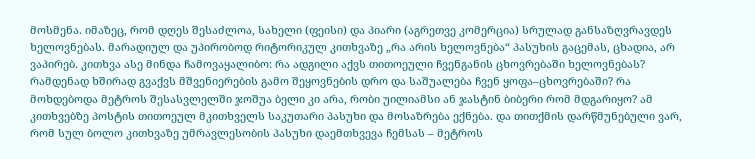მოსმენა. იმაზეც, რომ დღეს შესაძლოა, სახელი (ფეისი) და პიარი (აგრეთვე კომერცია) სრულად განსაზღვრავდეს ხელოვნებას. მარადიულ და უპირობოდ რიტორიკულ კითხვაზე „რა არის ხელოვნება“ პასუხის გაცემას, ცხადია, არ ვაპირებ. კითხვა ასე მინდა ჩამოვაყალიბო: რა ადგილი აქვს თითოეული ჩვენგანის ცხოვრებაში ხელოვნებას? რამდენად ხშირად გვაქვს მშვენიერების გამო შეყოვნების დრო და საშუალება ჩვენ ყოფა–ცხოვრებაში? რა მოხდებოდა მეტროს შესასვლელში ჯოშუა ბელი კი არა, რობი უილიამსი ან ჯასტინ ბიბერი რომ მდგარიყო? ამ კითხვებზე პოსტის თითოეულ მკითხველს საკუთარი პასუხი და მოსაზრება ექნება. და თითქმის დარწმუნებული ვარ, რომ სულ ბოლო კითხვაზე უმრავლესობის პასუხი დაემთხვევა ჩემსას – მეტროს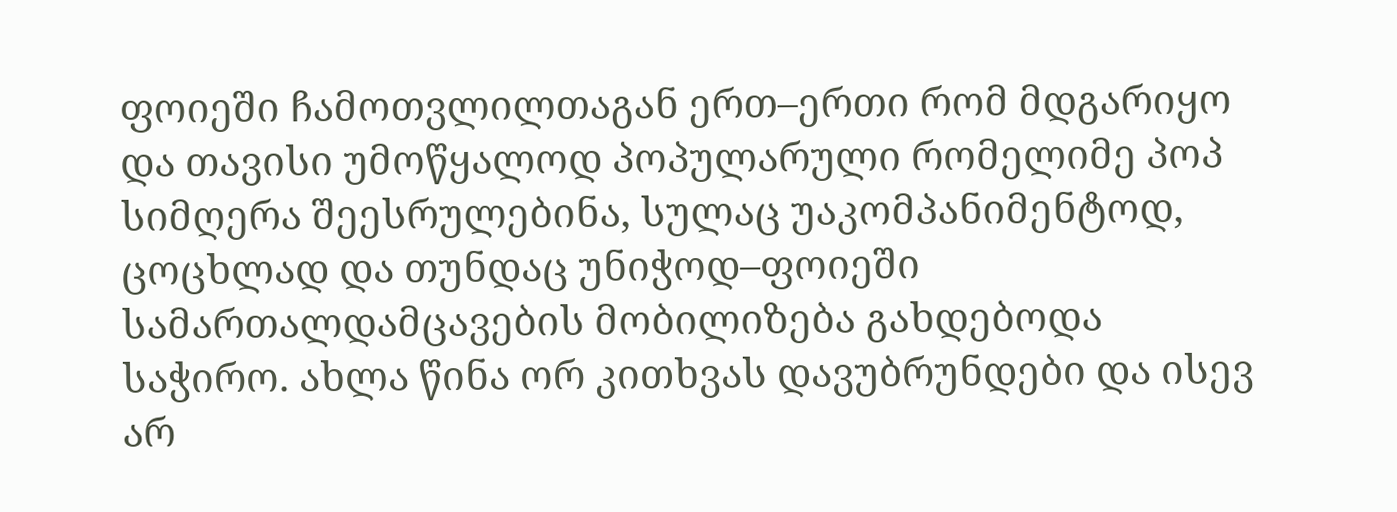ფოიეში ჩამოთვლილთაგან ერთ–ერთი რომ მდგარიყო და თავისი უმოწყალოდ პოპულარული რომელიმე პოპ სიმღერა შეესრულებინა, სულაც უაკომპანიმენტოდ, ცოცხლად და თუნდაც უნიჭოდ–ფოიეში სამართალდამცავების მობილიზება გახდებოდა საჭირო. ახლა წინა ორ კითხვას დავუბრუნდები და ისევ არ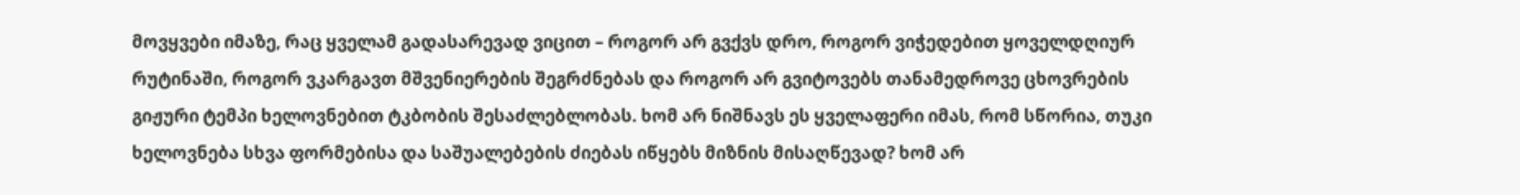მოვყვები იმაზე, რაც ყველამ გადასარევად ვიცით – როგორ არ გვქვს დრო, როგორ ვიჭედებით ყოველდღიურ რუტინაში, როგორ ვკარგავთ მშვენიერების შეგრძნებას და როგორ არ გვიტოვებს თანამედროვე ცხოვრების გიჟური ტემპი ხელოვნებით ტკბობის შესაძლებლობას. ხომ არ ნიშნავს ეს ყველაფერი იმას, რომ სწორია, თუკი ხელოვნება სხვა ფორმებისა და საშუალებების ძიებას იწყებს მიზნის მისაღწევად? ხომ არ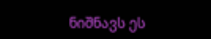ნიშნავს ეს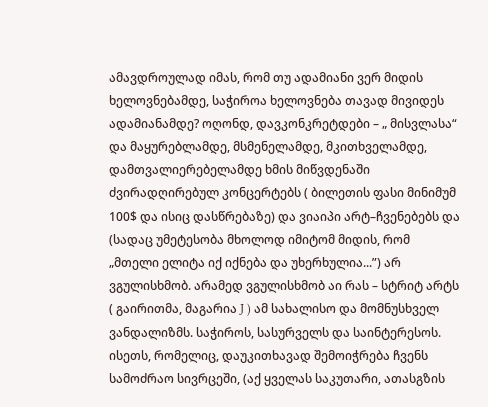ამავდროულად იმას, რომ თუ ადამიანი ვერ მიდის ხელოვნებამდე, საჭიროა ხელოვნება თავად მივიდეს ადამიანამდე? ოღონდ, დავკონკრეტდები – „ მისვლასა“ და მაყურებლამდე, მსმენელამდე, მკითხველამდე, დამთვალიერებელამდე ხმის მიწვდენაში ძვირადღირებულ კონცერტებს ( ბილეთის ფასი მინიმუმ 100$ და ისიც დასწრებაზე) და ვიაიპი არტ–ჩვენებებს და (სადაც უმეტესობა მხოლოდ იმიტომ მიდის, რომ „მთელი ელიტა იქ იქნება და უხერხულია...”) არ ვგულისხმობ. არამედ ვგულისხმობ აი რას – სტრიტ არტს ( გაირითმა, მაგარია J ) ამ სახალისო და მომნუსხველ ვანდალიზმს. საჭიროს, სასურველს და საინტერესოს. ისეთს, რომელიც, დაუკითხავად შემოიჭრება ჩვენს სამოძრაო სივრცეში, (აქ ყველას საკუთარი, ათასგზის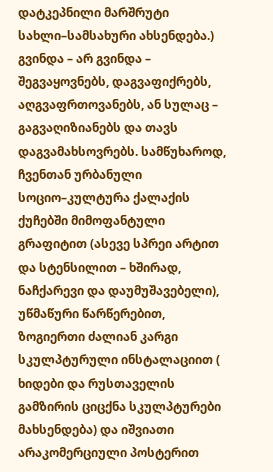დატკეპნილი მარშრუტი სახლი–სამსახური ახსენდება.) გვინდა – არ გვინდა – შეგვაყოვნებს, დაგვაფიქრებს, აღგვაფრთოვანებს, ან სულაც – გაგვაღიზიანებს და თავს დაგვამახსოვრებს. სამწუხაროდ, ჩვენთან ურბანული სოციო–კულტურა ქალაქის ქუჩებში მიმოფანტული გრაფიტით (ასევე სპრეი არტით და სტენსილით – ხშირად, ნაჩქარევი და დაუმუშავებელი), უწმაწური წარწერებით, ზოგიერთი ძალიან კარგი სკულპტურული ინსტალაციით ( ხიდები და რუსთაველის გამზირის ციცქნა სკულპტურები მახსენდება) და იშვიათი არაკომერციული პოსტერით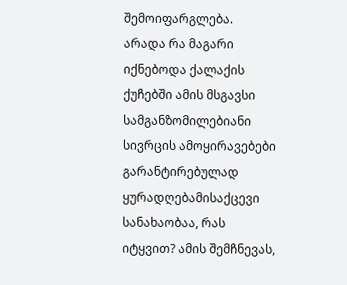შემოიფარგლება. არადა რა მაგარი იქნებოდა ქალაქის ქუჩებში ამის მსგავსი სამგანზომილებიანი სივრცის ამოყირავებები გარანტირებულად ყურადღებამისაქცევი სანახაობაა, რას იტყვით? ამის შემჩნევას,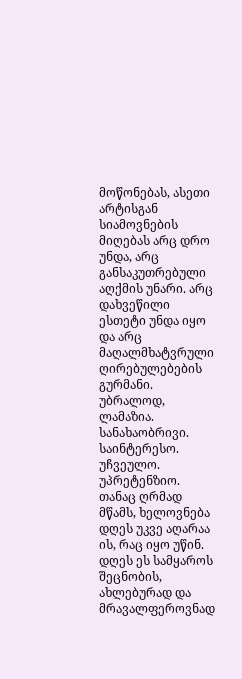მოწონებას, ასეთი არტისგან სიამოვნების მიღებას არც დრო უნდა, არც განსაკუთრებული აღქმის უნარი. არც დახვეწილი ესთეტი უნდა იყო და არც მაღალმხატვრული ღირებულებების გურმანი. უბრალოდ, ლამაზია. სანახაობრივი. საინტერესო. უჩვეულო. უპრეტენზიო. თანაც ღრმად მწამს, ხელოვნება დღეს უკვე აღარაა ის, რაც იყო უწინ. დღეს ეს სამყაროს შეცნობის, ახლებურად და მრავალფეროვნად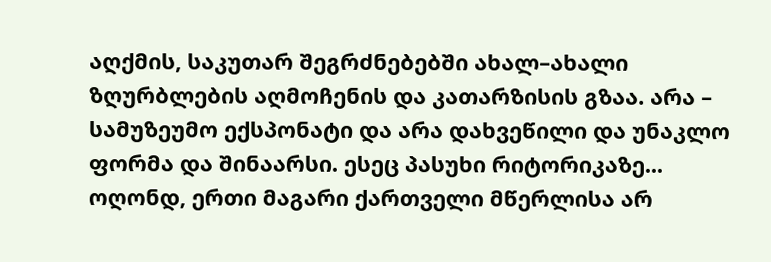აღქმის, საკუთარ შეგრძნებებში ახალ–ახალი ზღურბლების აღმოჩენის და კათარზისის გზაა. არა – სამუზეუმო ექსპონატი და არა დახვეწილი და უნაკლო ფორმა და შინაარსი. ესეც პასუხი რიტორიკაზე... ოღონდ, ერთი მაგარი ქართველი მწერლისა არ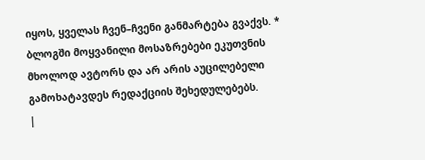იყოს, ყველას ჩვენ–ჩვენი განმარტება გვაქვს. * ბლოგში მოყვანილი მოსაზრებები ეკუთვნის მხოლოდ ავტორს და არ არის აუცილებელი გამოხატავდეს რედაქციის შეხედულებებს.
|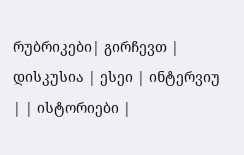რუბრიკები| გირჩევთ | დისკუსია | ესეი | ინტერვიუ | | ისტორიები |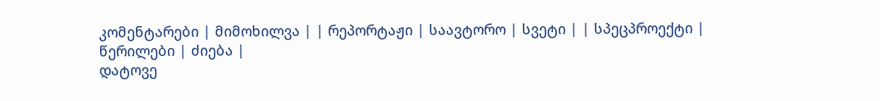კომენტარები | მიმოხილვა | | რეპორტაჟი | საავტორო | სვეტი | | სპეცპროექტი | წერილები | ძიება |
დატოვე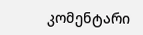კომენტარი